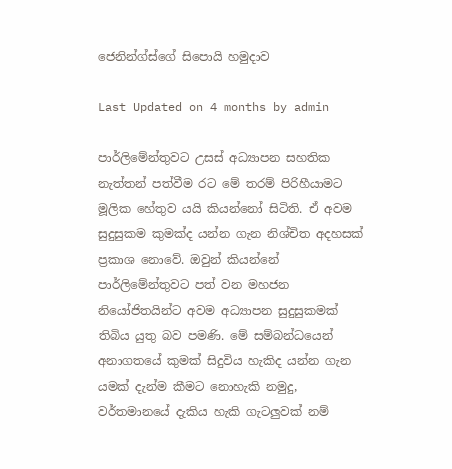ජෙනින්ග්ස්ගේ සිපොයි හමුදාව

Last Updated on 4 months by admin

පාර්ලිමේන්තුවට උසස් අධ්‍යාපන සහතික නැත්තන් පත්වීම රට මේ තරම් පිරිහීයාමට මූලික හේතුව යයි කියන්නෝ සිටිති. ඒ අවම සුදුසුකම කුමක්ද යන්න ගැන නිශ්චිත අදහසක් ප්‍රකාශ නොවේ. ඔවුන් කියන්නේ පාර්ලිමේන්තුවට පත් වන මහජන නියෝජිතයින්ට අවම අධ්‍යාපන සුදුසුකමක් තිබිය යුතු බව පමණි. මේ සම්බන්ධයෙන් අනාගතයේ කුමක් සිදුවිය හැකිද යන්න ගැන යමක් දැන්ම කීමට නොහැකි නමුදු, වර්තමානයේ දැකිය හැකි ගැටලුවක් නම්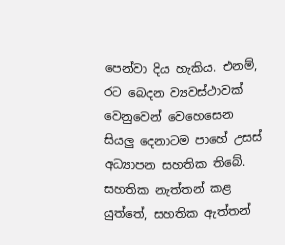පෙන්වා දිය හැකිය. එනම්, රට බෙදන ව්‍යවස්ථාවක් වෙනුවෙන් වෙහෙසෙන සියලු දෙනාටම පාහේ උසස් අධ්‍යාපන සහතික තිබේ. සහතික නැත්තන් කළ යුත්තේ, සහතික ඇත්තන්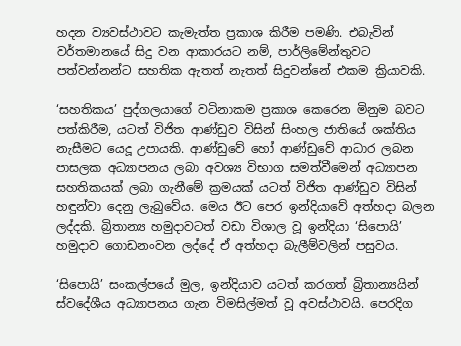හදන ව්‍යවස්ථාවට කැමැත්ත ප්‍රකාශ කිරීම පමණි. එබැවින් වර්තමානයේ සිදු වන ආකාරයට නම්, පාර්ලිමේන්තුවට පත්වන්නන්ට සහතික ඇතත් නැතත් සිදුවන්නේ එකම ක්‍රියාවකි.

‘සහතිකය’ පුද්ගලයාගේ වටිනාකම ප්‍රකාශ කෙරෙන මිනුම බවට පත්කිරීම, යටත් විජිත ආණ්ඩුව විසින් සිංහල ජාතියේ ශක්තිය නැසීමට යෙදූ උපායකි. ආණ්ඩුවේ හෝ ආණ්ඩුවේ ආධාර ලබන පාසලක අධ්‍යාපනය ලබා අවශ්‍ය විභාග සමත්වීමෙන් අධ්‍යාපන සහතිකයක් ලබා ගැනීමේ ක්‍රමයක් යටත් විජිත ආණ්ඩුව විසින් හඳුන්වා දෙනු ලැබුවේය. මෙය ඊට පෙර ඉන්දියාවේ අත්හදා බලන ලද්දකි. බ්‍රිතාන්‍ය හමුදාවටත් වඩා විශාල වූ ඉන්දියා ‘සිපොයි’ හමුදාව ගොඩනංවන ලද්දේ ඒ අත්හදා බැලීම්වලින් පසුවය.

‘සිපොයි’ සංකල්පයේ මුල, ඉන්දියාව යටත් කරගත් බ්‍රිතාන්‍යයින් ස්වදේශීය අධ්‍යාපනය ගැන විමසිල්මත් වූ අවස්ථාවයි. පෙරදිග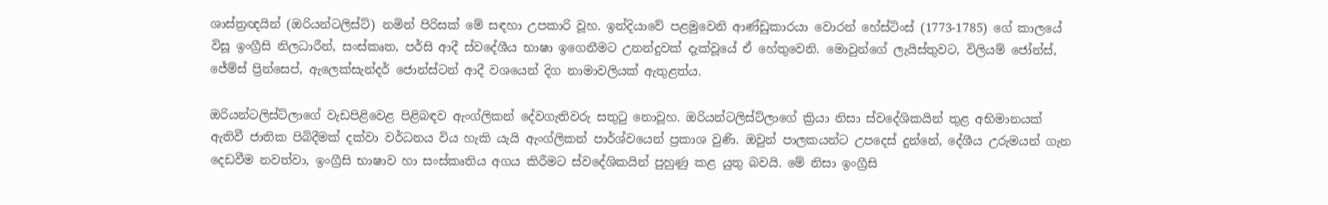ශාස්ත්‍රඥයින් (ඔරියන්ටලිස්ට්) නමින් පිරිසක් මේ සඳහා උපකාරි වූහ. ඉන්දියාවේ පළමුවෙනි ආණ්ඩුකාරයා වොරන් හේස්ටිංස් (1773-1785) ගේ කාලයේ විසූ ඉංග්‍රීසි නිලධාරීන්, සංස්කෘත, පර්සි ආදී ස්වදේශීය භාෂා ඉගෙනීමට උනන්දුවක් දැක්වූයේ ඒ හේතුවෙනි. මොවුන්ගේ ලැයිස්තුවට, විලියම් ජෝන්ස්, ජේම්ස් ප්‍රින්සෙප්, ඇලෙක්සැන්දර් ජොන්ස්ටන් ආදී වශයෙන් දිග නාමාවලියක් ඇතුළත්ය.

ඔරියන්ටලිස්ට්ලාගේ වැඩපිළිවෙළ පිළිබඳව ඇංග්ලිකන් දේවගැතිවරු සතුටු නොවූහ. ඔරියන්ටලිස්ට්ලාගේ ක්‍රියා නිසා ස්වදේශිකයින් තුළ අභිමානයක් ඇතිවී ජාතික පිබිදීමක් දක්වා වර්ධනය විය හැකි යැයි ඇංග්ලිකන් පාර්ශ්වයෙන් ප්‍රකාශ වුණි. ඔවුන් පාලකයන්ට උපදෙස් දුන්නේ, දේශීය උරුමයන් ගැන දෙඩවීම නවත්වා, ඉංග්‍රීසි භාෂාව හා සංස්කෘතිය අගය කිරීමට ස්වදේශිකයින් පුහුණු කළ යුතු බවයි. මේ නිසා ඉංග්‍රීසි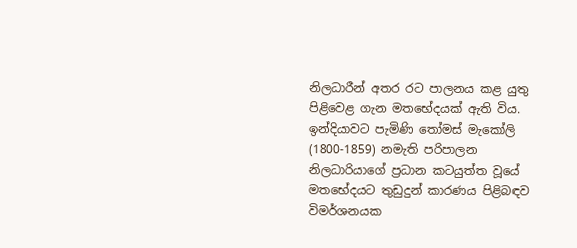නිලධාරීන් අතර රට පාලනය කළ යුතු පිළිවෙළ ගැන මතභේදයක් ඇති විය. ඉන්දියාවට පැමිණි තෝමස් මැකෝලි (1800-1859) නමැති පරිපාලන නිලධාරියාගේ ප්‍රධාන කටයුත්ත වූයේ මතභේදයට තුඩුදුන් කාරණය පිළිබඳව විමර්ශනයක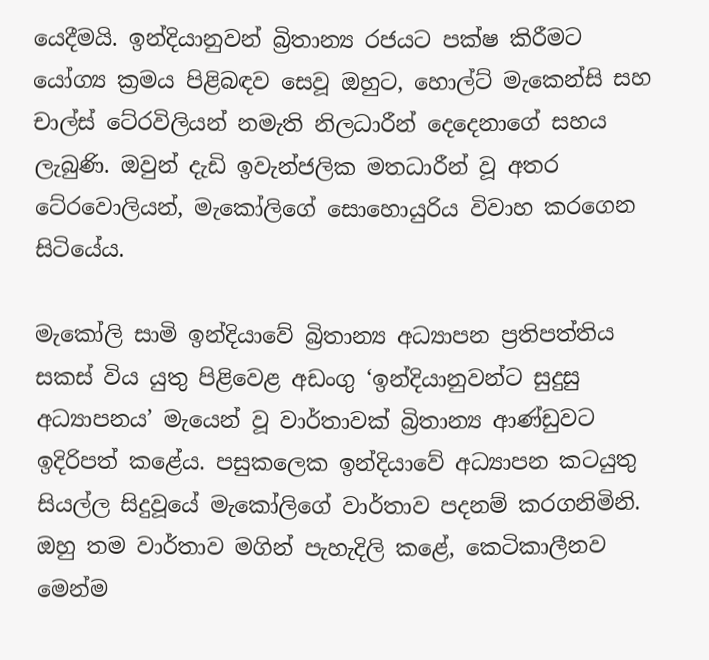යෙදීමයි. ඉන්දියානුවන් බ්‍රිතාන්‍ය රජයට පක්ෂ කිරීමට යෝග්‍ය ක්‍රමය පිළිබඳව සෙවූ ඔහුට, හොල්ට් මැකෙන්සි සහ චාල්ස් ටේ‍රවිලියන් නමැති නිලධාරීන් දෙදෙනාගේ සහය ලැබුණි. ඔවුන් දැඩි ඉවැන්ජලික මතධාරීන් වූ අතර ටේ‍රවොලියන්, මැකෝලිගේ සොහොයුරිය විවාහ කරගෙන සිටියේය.

මැකෝලි සාමි ඉන්දියාවේ බ්‍රිතාන්‍ය අධ්‍යාපන ප්‍රතිපත්තිය සකස් විය යුතු පිළිවෙළ අඩංගු ‘ඉන්දියානුවන්ට සුදුසු අධ්‍යාපනය’ මැයෙන් වූ වාර්තාවක් බ්‍රිතාන්‍ය ආණ්ඩුවට ඉදිරිපත් කළේය. පසුකලෙක ඉන්දියාවේ අධ්‍යාපන කටයුතු සියල්ල සිදුවූයේ මැකෝලිගේ වාර්තාව පදනම් කරගනිමිනි. ඔහු තම වාර්තාව මගින් පැහැදිලි කළේ, කෙටිකාලීනව මෙන්ම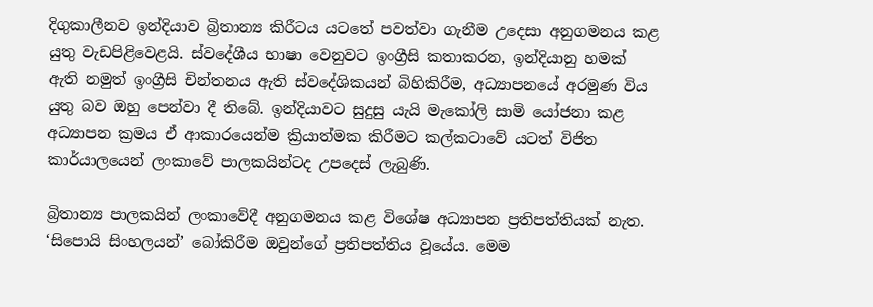දිගුකාලීනව ඉන්දියාව බ්‍රිතාන්‍ය කිරීටය යටතේ පවත්වා ගැනීම උදෙසා අනුගමනය කළ යුතු වැඩපිළිවෙළයි. ස්වදේශීය භාෂා වෙනුවට ඉංග්‍රීසි කතාකරන, ඉන්දියානු හමක් ඇති නමුත් ඉංග්‍රීසි චින්තනය ඇති ස්වදේශිකයන් බිහිකිරීම, අධ්‍යාපනයේ අරමුණ විය යුතු බව ඔහු පෙන්වා දී තිබේ. ඉන්දියාවට සුදුසු යැයි මැකෝලි සාමි යෝජනා කළ අධ්‍යාපන ක්‍රමය ඒ ආකාරයෙන්ම ක්‍රියාත්මක කිරීමට කල්කටාවේ යටත් විජිත කාර්යාලයෙන් ලංකාවේ පාලකයින්ටද උපදෙස් ලැබුණි.

බ්‍රිතාන්‍ය පාලකයින් ලංකාවේදී අනුගමනය කළ විශේෂ අධ්‍යාපන ප්‍රතිපත්තියක් නැත. ‘සිපොයි සිංහලයන්’ බෝකිරීම ඔවුන්ගේ ප්‍රතිපත්තිය වූයේය. මෙම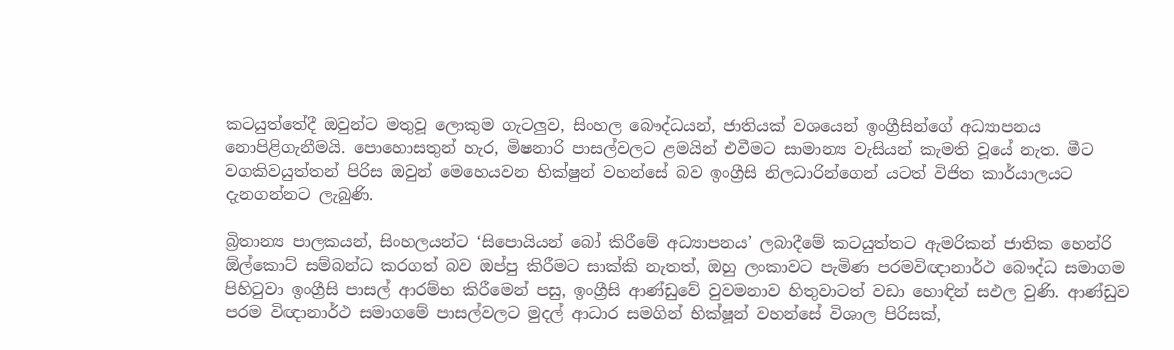කටයුත්තේදී ඔවුන්ට මතුවූ ලොකුම ගැටලුව, සිංහල බෞද්ධයන්, ජාතියක් වශයෙන් ඉංග්‍රීසින්ගේ අධ්‍යාපනය නොපිළිගැනීමයි. පොහොසතුන් හැර, මිෂනාරි පාසල්වලට ළමයින් එවීමට සාමාන්‍ය වැසියන් කැමති වූයේ නැත. මීට වගකිවයුත්තන් පිරිස ඔවුන් මෙහෙයවන භික්ෂුන් වහන්සේ බව ඉංග්‍රීසි නිලධාරින්ගෙන් යටත් විජිත කාර්යාලයට දැනගන්නට ලැබුණි.

බ්‍රිතාන්‍ය පාලකයන්, සිංහලයන්ට ‘සිපොයියන් බෝ කිරීමේ අධ්‍යාපනය’ ලබාදීමේ කටයුත්තට ඇමරිකන් ජාතික හෙන්රි ඕල්කොට් සම්බන්ධ කරගත් බව ඔප්පු කිරීමට සාක්කි නැතත්, ඔහු ලංකාවට පැමිණ පරමවිඥානාර්ථ බෞද්ධ සමාගම පිහිටුවා ඉංග්‍රීසි පාසල් ආරම්භ කිරීමෙන් පසු, ඉංග්‍රීසි ආණ්ඩුවේ වුවමනාව හිතුවාටත් වඩා හොඳින් සඵල වුණි. ආණ්ඩුව පරම විඥානාර්ථ සමාගමේ පාසල්වලට මුදල් ආධාර සමගින් භික්ෂූන් වහන්සේ විශාල පිරිසක්,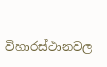විහාරස්ථානවල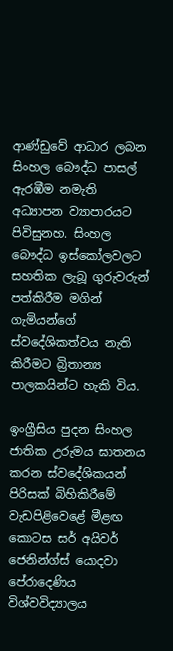ආණ්ඩුවේ ආධාර ලබන සිංහල බෞද්ධ පාසල් ඇරඹීම නමැති අධ්‍යාපන ව්‍යාපාරයට පිවිසුනහ. සිංහල බෞද්ධ ඉස්කෝලවලට සහතික ලැබූ ගුරුවරුන් පත්කිරීම මගින් ගැමියන්ගේ ස්වදේශිකත්වය නැති කිරීමට බ්‍රිතාන්‍ය පාලකයින්ට හැකි විය.

ඉංග්‍රීසිය පුදන සිංහල ජාතික උරුමය ඝාතනය කරන ස්වදේශිකයන් පිරිසක් බිහිකිරීමේ වැඩපිළිවෙළේ මීළඟ කොටස සර් අයිවර් ජෙනින්ග්ස් යොදවා පේරාදෙණිය විශ්වවිද්‍යාලය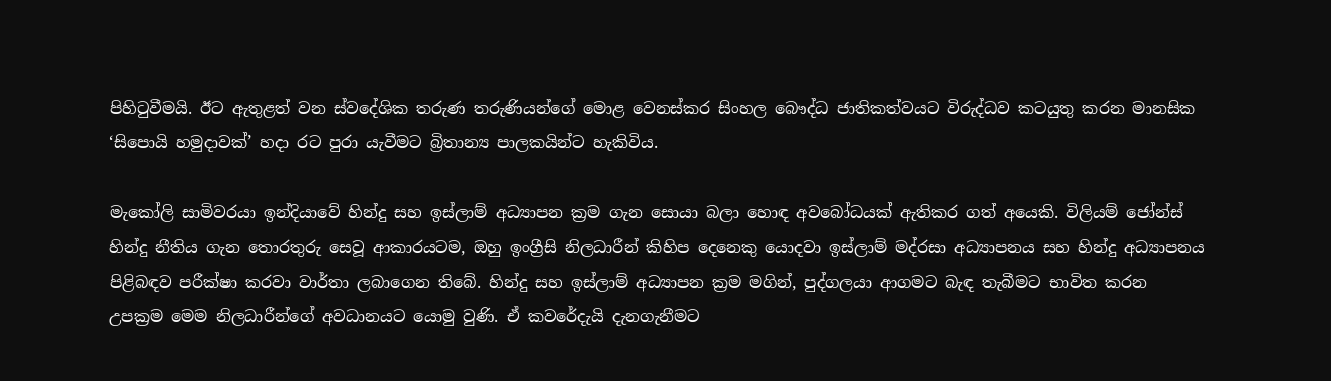පිහිටුවීමයි. ඊට ඇතුළත් වන ස්වදේශික තරුණ තරුණියන්ගේ මොළ වෙනස්කර සිංහල බෞද්ධ ජාතිකත්වයට විරුද්ධව කටයුතු කරන මානසික ‘සිපොයි හමුදාවක්’ හදා රට පුරා යැවීමට බ්‍රිතාන්‍ය පාලකයින්ට හැකිවිය.

මැකෝලි සාමිවරයා ඉන්දියාවේ හින්දු සහ ඉස්ලාම් අධ්‍යාපන ක්‍රම ගැන සොයා බලා හොඳ අවබෝධයක් ඇතිකර ගත් අයෙකි. විලියම් ජෝන්ස් හින්දු නීතිය ගැන තොරතුරු සෙවූ ආකාරයටම, ඔහු ඉංග්‍රීසි නිලධාරීන් කිහිප දෙනෙකු යොදවා ඉස්ලාම් මද්රසා අධ්‍යාපනය සහ හින්දු අධ්‍යාපනය පිළිබඳව පරීක්ෂා කරවා වාර්තා ලබාගෙන තිබේ. හින්දු සහ ඉස්ලාම් අධ්‍යාපන ක්‍රම මගින්, පුද්ගලයා ආගමට බැඳ තැබීමට භාවිත කරන උපක්‍රම මෙම නිලධාරීන්ගේ අවධානයට යොමු වුණි. ඒ කවරේදැයි දැනගැනීමට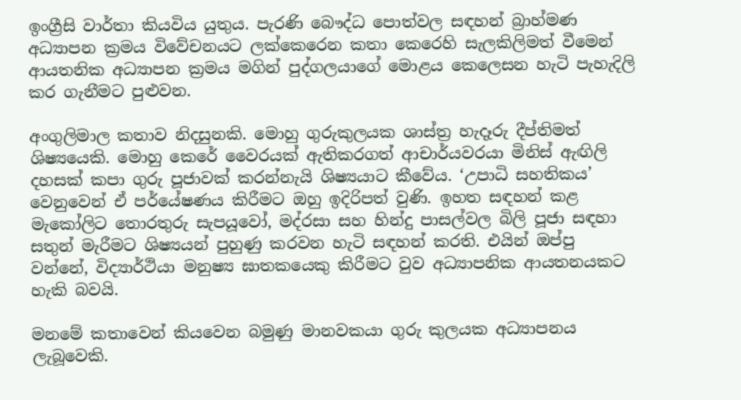ඉංග්‍රීසි වාර්තා කියවිය යුතුය. පැරණි බෞද්ධ පොත්වල සඳහන් බ්‍රාහ්මණ අධ්‍යාපන ක්‍රමය විවේචනයට ලක්කෙරෙන කතා කෙරෙහි සැලකිලිමත් වීමෙන් ආයතනික අධ්‍යාපන ක්‍රමය මගින් පුද්ගලයාගේ මොළය කෙලෙසන හැටි පැහැදිලි කර ගැනීමට පුළුවන.

අංගුලිමාල කතාව නිදසුනකි. මොහු ගුරුකුලයක ශාස්ත්‍ර හැදෑරු දීප්තිමත් ශිෂ්‍යයෙකි. මොහු කෙරේ වෛරයක් ඇතිකරගත් ආචාර්යවරයා මිනිස් ඇඟිලි දහසක් කපා ගුරු පූජාවක් කරන්නැයි ශිෂ්‍යයාට කීවේය. ‘උපාධි සහතිකය’ වෙනුවෙන් ඒ පර්යේෂණය කිරීමට ඔහු ඉදිරිපත් වුණි. ඉහත සඳහන් කළ මැකෝලිට තොරතුරු සැපයූවෝ, මද්රසා සහ හින්දු පාසල්වල බිලි පූජා සඳහා සතුන් මැරීමට ශිෂ්‍යයන් පුහුණු කරවන හැටි සඳහන් කරති. එයින් ඔප්පු වන්නේ, විද්‍යාර්ථියා මනුෂ්‍ය ඝාතකයෙකු කිරීමට වුව අධ්‍යාපනික ආයතනයකට හැකි බවයි.

මනමේ කතාවෙන් කියවෙන බමුණු මානවකයා ගුරු කුලයක අධ්‍යාපනය ලැබූවෙකි.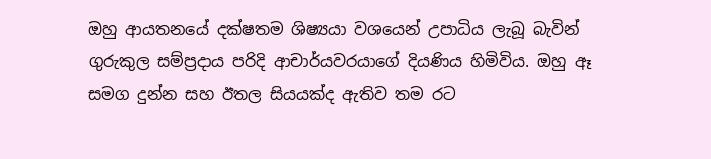ඔහු ආයතනයේ දක්ෂතම ශිෂ්‍යයා වශයෙන් උපාධිය ලැබූ බැවින් ගුරුකුල සම්ප්‍රදාය පරිදි ආචාර්යවරයාගේ දියණිය හිමිවිය. ඔහු ඈ සමග දුන්න සහ ඊතල සියයක්ද ඇතිව තම රට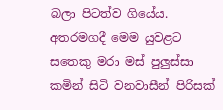බලා පිටත්ව ගියේය. අතරමගදී මෙම යුවළට සතෙකු මරා මස් පුලුස්සා කමින් සිටි වනවාසීන් පිරිසක්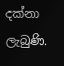දක්නා ලැබුණි.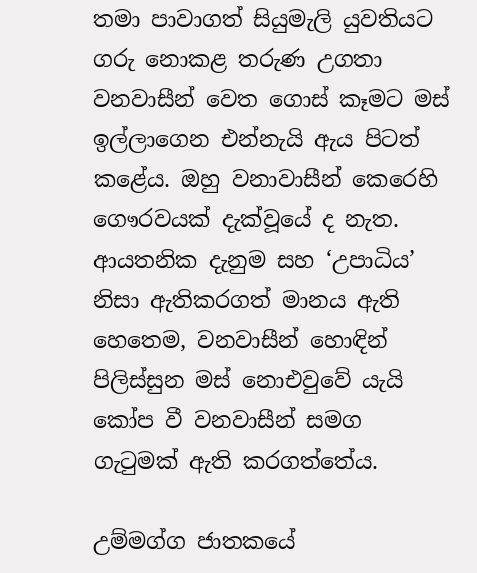තමා පාවාගත් සියුමැලි යුවතියට ගරු නොකළ තරුණ උගතා වනවාසීන් වෙත ගොස් කෑමට මස් ඉල්ලාගෙන එන්නැයි ඇය පිටත් කළේය. ඔහු වනාවාසීන් කෙරෙහි ගෞරවයක් දැක්වූයේ ද නැත. ආයතනික දැනුම සහ ‘උපාධිය’ නිසා ඇතිකරගත් මානය ඇති හෙතෙම, වනවාසීන් හොඳින් පිලිස්සුන මස් නොඑවුවේ යැයි කෝප වී වනවාසීන් සමග ගැටුමක් ඇති කරගත්තේය.

උම්මග්ග ජාතකයේ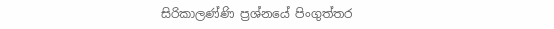සිරිකාලණ්ණි ප්‍රශ්නයේ පිංගුත්තර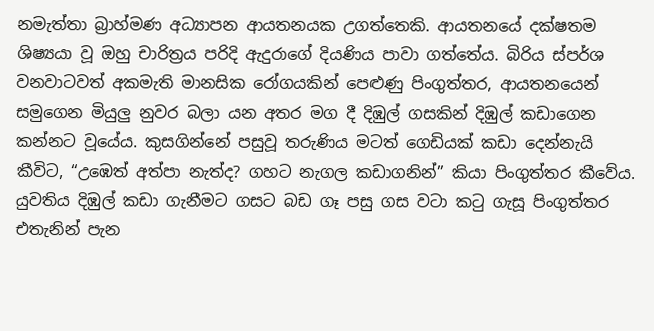නමැත්තා බ්‍රාහ්මණ අධ්‍යාපන ආයතනයක උගත්තෙකි. ආයතනයේ දක්ෂතම ශිෂ්‍යයා වූ ඔහු චාරිත්‍රය පරිදි ඇදුරාගේ දියණිය පාවා ගත්තේය. බිරිය ස්පර්ශ වනවාටවත් අකමැති මානසික රෝගයකින් පෙළුණු පිංගුත්තර, ආයතනයෙන් සමුගෙන මියුලු නුවර බලා යන අතර මග දී දිඹුල් ගසකින් දිඹුල් කඩාගෙන කන්නට වූයේය. කුසගින්නේ පසුවූ තරුණිය මටත් ගෙඩියක් කඩා දෙන්නැයි කීවිට, “උඹෙත් අත්පා නැත්ද? ගහට නැගල කඩාගනින්” කියා පිංගුත්තර කීවේය. යුවතිය දිඹුල් කඩා ගැනීමට ගසට බඩ ගෑ පසු ගස වටා කටු ගැසූ පිංගුත්තර එතැනින් පැන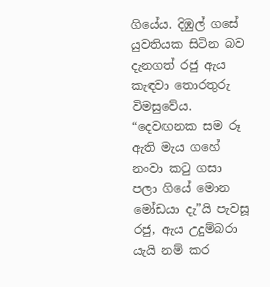ගියේය. දිඹුල් ගසේ යුවතියක සිටින බව දැනගත් රජු ඇය කැඳවා තොරතුරු විමසුවේය. “දෙවඟනක සම රූ ඇති මැය ගහේ නංවා කටු ගසා පලා ගියේ මොන මෝඩයා දැ”යි පැවසූ රජු, ඇය උදුම්බරා යැයි නම් කර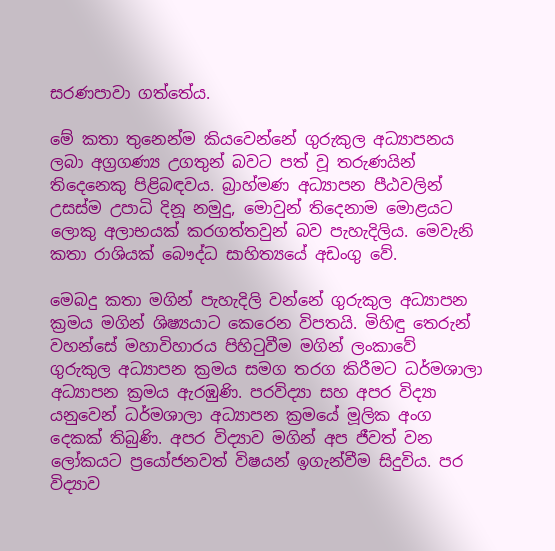සරණපාවා ගත්තේය.

මේ කතා තුනෙන්ම කියවෙන්නේ ගුරුකුල අධ්‍යාපනය ලබා අග්‍රගණ්‍ය උගතුන් බවට පත් වූ තරුණයින් තිදෙනෙකු පිළිබඳවය. බ්‍රාහ්මණ අධ්‍යාපන පීඨවලින් උසස්ම උපාධි දිනූ නමුදු, මොවුන් තිදෙනාම මොළයට ලොකු අලාභයක් කරගත්තවුන් බව පැහැදිලිය. මෙවැනි කතා රාශියක් බෞද්ධ සාහිත්‍යයේ අඩංගු වේ.

මෙබදු කතා මගින් පැහැදිලි වන්නේ ගුරුකුල අධ්‍යාපන ක්‍රමය මගින් ශිෂ්‍යයාට කෙරෙන විපතයි. මිහිඳු තෙරුන් වහන්සේ මහාවිහාරය පිහිටුවීම මගින් ලංකාවේ ගුරුකුල අධ්‍යාපන ක්‍රමය සමග තරග කිරීමට ධර්මශාලා අධ්‍යාපන ක්‍රමය ඇරඹුණි. පරවිද්‍යා සහ අපර විද්‍යා යනුවෙන් ධර්මශාලා අධ්‍යාපන ක්‍රමයේ මූලික අංග දෙකක් තිබුණි. අපර විද්‍යාව මගින් අප ජීවත් වන ලෝකයට ප්‍රයෝජනවත් විෂයන් ඉගැන්වීම සිදුවිය. පර විද්‍යාව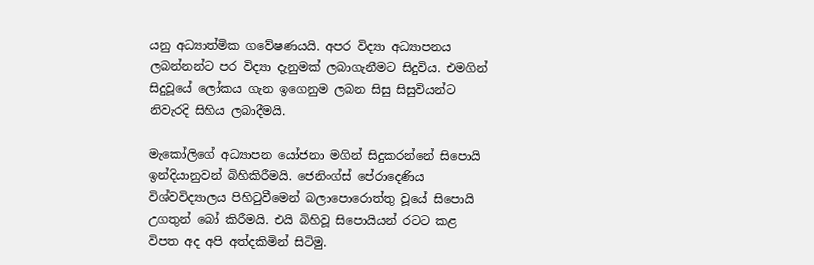යනු අධ්‍යාත්මික ගවේෂණයයි. අපර විද්‍යා අධ්‍යාපනය ලබන්නන්ට පර විද්‍යා දැනුමක් ලබාගැනීමට සිදුවිය. එමගින් සිදුවූයේ ලෝකය ගැන ඉගෙනුම ලබන සිසු සිසුවියන්ට නිවැරදි සිහිය ලබාදීමයි.

මැකෝලිගේ අධ්‍යාපන යෝජනා මගින් සිදුකරන්නේ සිපොයි ඉන්දියානුවන් බිහිකිරීමයි. ජෙනිංග්ස් පේරාදෙණිය විශ්වවිද්‍යාලය පිහිටුවීමෙන් බලාපොරොත්තු වූයේ සිපොයි උගතුන් බෝ කිරීමයි. එයි බිහිවූ සිපොයියන් රටට කළ විපත අද අපි අත්දකිමින් සිටිමු.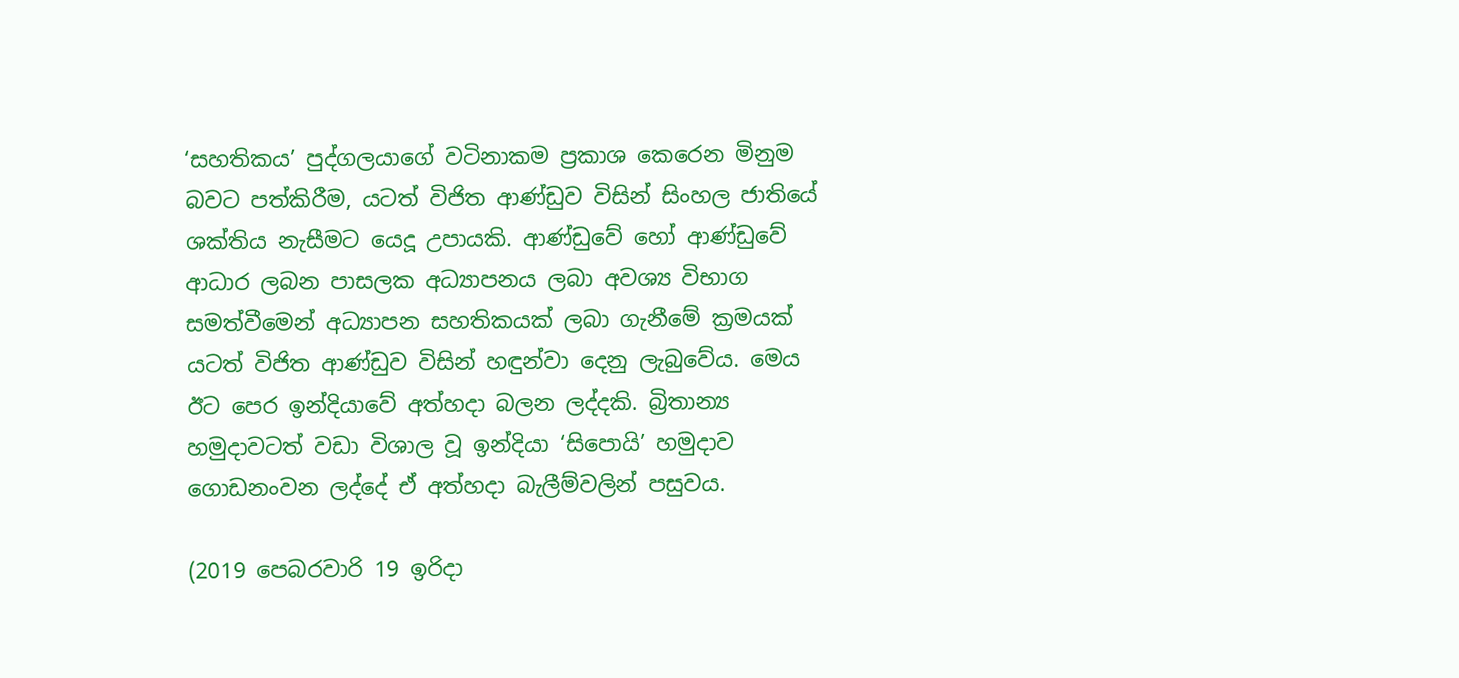‘සහතිකය’ පුද්ගලයාගේ වටිනාකම ප්‍රකාශ කෙරෙන මිනුම බවට පත්කිරීම, යටත් විජිත ආණ්ඩුව විසින් සිංහල ජාතියේ ශක්තිය නැසීමට යෙදූ උපායකි. ආණ්ඩුවේ හෝ ආණ්ඩුවේ ආධාර ලබන පාසලක අධ්‍යාපනය ලබා අවශ්‍ය විභාග සමත්වීමෙන් අධ්‍යාපන සහතිකයක් ලබා ගැනීමේ ක්‍රමයක් යටත් විජිත ආණ්ඩුව විසින් හඳුන්වා දෙනු ලැබුවේය. මෙය ඊට පෙර ඉන්දියාවේ අත්හදා බලන ලද්දකි. බ්‍රිතාන්‍ය හමුදාවටත් වඩා විශාල වූ ඉන්දියා ‘සිපොයි’ හමුදාව ගොඩනංවන ලද්දේ ඒ අත්හදා බැලීම්වලින් පසුවය.

(2019 පෙබරවාරි 19 ඉරිදා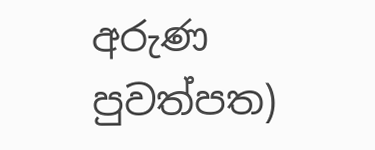අරුණ පුවත්පත)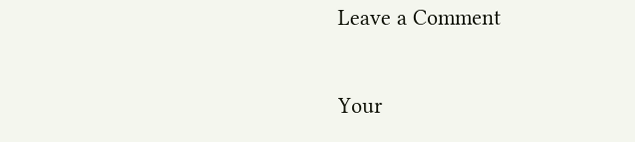Leave a Comment

Your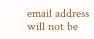email address will not be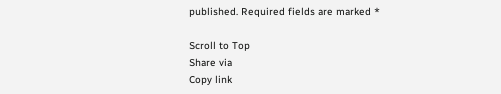published. Required fields are marked *

Scroll to Top
Share via
Copy link